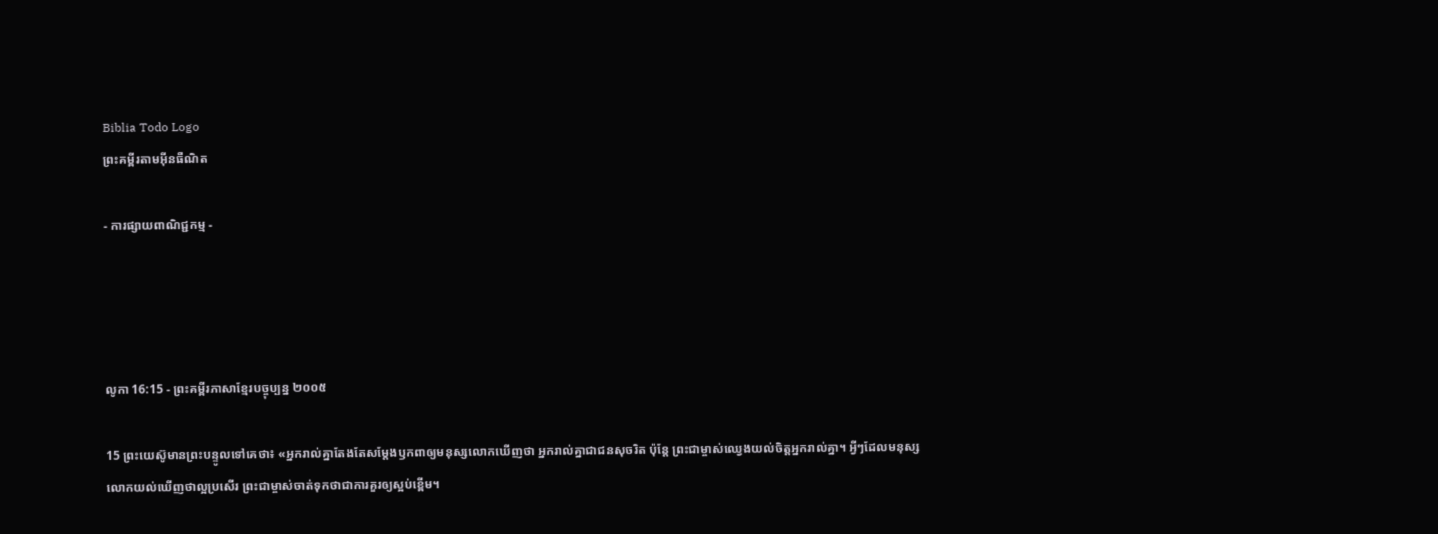Biblia Todo Logo
ព្រះគម្ពីរតាមអ៊ីនធឺណិត

- ការផ្សាយពាណិជ្ជកម្ម -




លូកា 16:15 - ព្រះគម្ពីរភាសាខ្មែរបច្ចុប្បន្ន ២០០៥

15 ព្រះ‌យេស៊ូមានព្រះ‌បន្ទូលទៅគេថា៖ «អ្នករាល់គ្នាតែងតែសម្តែងឫក‌ពាឲ្យមនុស្សលោកឃើញថា អ្នករាល់គ្នាជាជនសុចរិត ប៉ុន្តែ ព្រះ‌ជាម្ចាស់ឈ្វេងយល់ចិត្តអ្នករាល់គ្នា។ អ្វីៗដែលមនុស្សលោកយល់ឃើញថាល្អប្រសើរ ព្រះ‌ជាម្ចាស់ចាត់ទុកថាជាការគួរឲ្យស្អប់ខ្ពើម។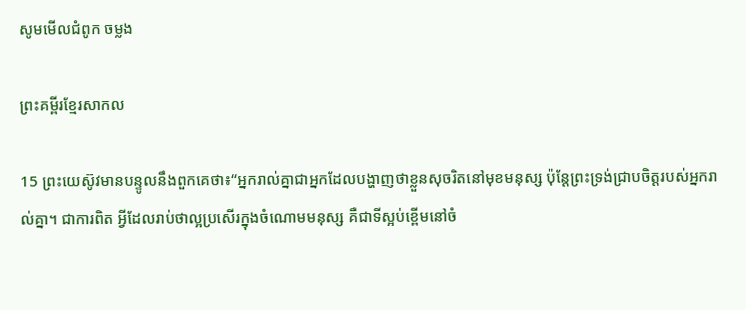សូមមើលជំពូក ចម្លង

ព្រះគម្ពីរខ្មែរសាកល

15 ព្រះយេស៊ូវមានបន្ទូលនឹងពួកគេថា៖“អ្នករាល់គ្នាជាអ្នកដែលបង្ហាញថាខ្លួនសុចរិតនៅមុខមនុស្ស ប៉ុន្តែព្រះទ្រង់ជ្រាបចិត្តរបស់អ្នករាល់គ្នា។ ជាការពិត អ្វីដែលរាប់ថាល្អប្រសើរក្នុងចំណោមមនុស្ស គឺជាទីស្អប់ខ្ពើមនៅចំ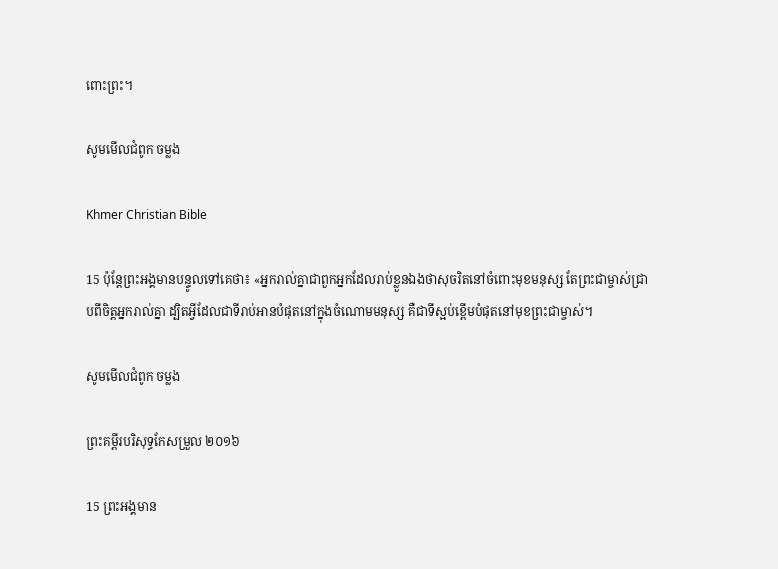ពោះព្រះ។

សូមមើលជំពូក ចម្លង

Khmer Christian Bible

15 ប៉ុន្ដែព្រះអង្គមានបន្ទូលទៅគេថា៖ «អ្នករាល់គ្នាជាពួកអ្នកដែលរាប់ខ្លួនឯងថាសុចរិតនៅចំពោះមុខមនុស្ស តែព្រះជាម្ចាស់ជ្រាបពីចិត្ដអ្នករាល់គ្នា ដ្បិតអ្វីដែលជាទីរាប់អានបំផុតនៅក្នុងចំណោមមនុស្ស គឺជាទីស្អប់ខ្ពើមបំផុតនៅមុខព្រះជាម្ចាស់។

សូមមើលជំពូក ចម្លង

ព្រះគម្ពីរបរិសុទ្ធកែសម្រួល ២០១៦

15 ព្រះ‌អង្គមាន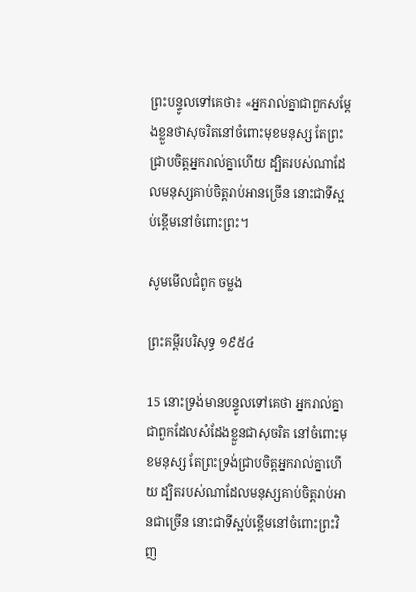ព្រះ‌បន្ទូលទៅគេថា៖ «អ្នករាល់គ្នាជាពួកសម្តែងខ្លួនថាសុចរិតនៅចំពោះមុខមនុស្ស តែព្រះជ្រាបចិត្តអ្នករាល់គ្នាហើយ ដ្បិតរបស់ណាដែលមនុស្សគាប់ចិត្តរាប់អានច្រើន នោះជាទីស្អប់ខ្ពើមនៅចំពោះព្រះ។

សូមមើលជំពូក ចម្លង

ព្រះគម្ពីរបរិសុទ្ធ ១៩៥៤

15 នោះទ្រង់មានបន្ទូលទៅគេថា អ្នករាល់គ្នាជាពួកដែលសំដែងខ្លួនជាសុចរិត នៅចំពោះមុខមនុស្ស តែព្រះ‌ទ្រង់ជ្រាបចិត្តអ្នករាល់គ្នាហើយ ដ្បិតរបស់ណាដែលមនុស្សគាប់ចិត្តរាប់អានជាច្រើន នោះជាទីស្អប់ខ្ពើមនៅចំពោះព្រះវិញ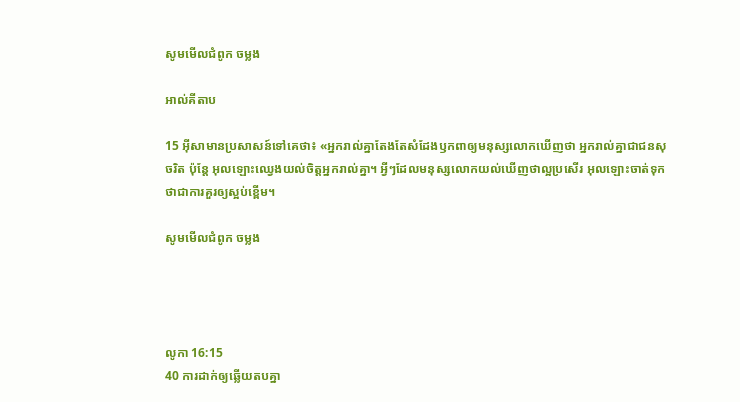សូមមើលជំពូក ចម្លង

អាល់គីតាប

15 អ៊ីសាមានប្រសាសន៍ទៅគេថា៖ «អ្នករាល់គ្នាតែងតែសំដែងឫក‌ពាឲ្យមនុស្សលោកឃើញថា អ្នករាល់គ្នាជាជនសុចរិត ប៉ុន្តែ អុលឡោះឈ្វេងយល់ចិត្ដអ្នករាល់គ្នា។ អ្វីៗដែលមនុស្សលោកយល់ឃើញថាល្អប្រសើរ អុលឡោះចាត់ទុកថាជាការគួរឲ្យស្អប់ខ្ពើម។

សូមមើលជំពូក ចម្លង




លូកា 16:15
40 ការដាក់ឲ្យឆ្លើយតបគ្នា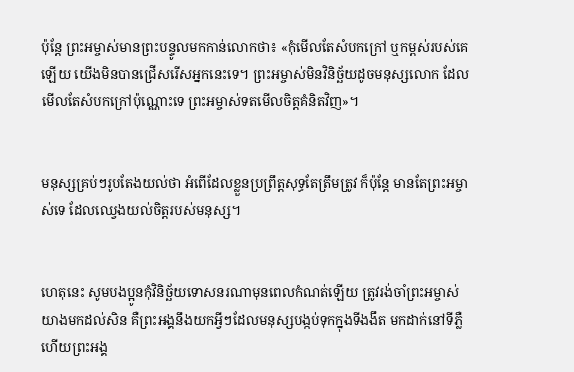ប៉ុន្តែ ព្រះ‌អម្ចាស់មានព្រះ‌បន្ទូលមកកាន់លោកថា៖ «កុំមើលតែសំបកក្រៅ ឬកម្ពស់របស់គេឡើយ យើងមិនបានជ្រើសរើសអ្នកនេះទេ។ ព្រះ‌អម្ចាស់មិនវិនិច្ឆ័យដូចមនុស្សលោក ដែលមើលតែសំបកក្រៅប៉ុណ្ណោះទេ ព្រះ‌អម្ចាស់ទតមើលចិត្តគំនិតវិញ»។


មនុស្សគ្រប់ៗរូបតែងយល់ថា អំពើដែលខ្លួនប្រព្រឹត្តសុទ្ធតែត្រឹម‌ត្រូវ ក៏ប៉ុន្តែ មានតែព្រះ‌អម្ចាស់ទេ ដែលឈ្វេងយល់ចិត្តរបស់មនុស្ស។


ហេតុនេះ សូមបងប្អូនកុំវិនិច្ឆ័យទោសនរណាមុនពេលកំណត់ឡើយ ត្រូវរង់‌ចាំព្រះ‌អម្ចាស់យាងមកដល់សិន គឺព្រះអង្គនឹងយកអ្វីៗដែលមនុស្សបង្កប់ទុកក្នុងទី‌ងងឹត មកដាក់នៅទីភ្លឺ ហើយព្រះអង្គ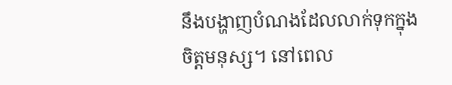នឹងបង្ហាញបំណងដែលលាក់ទុកក្នុងចិត្តមនុស្ស។ នៅពេល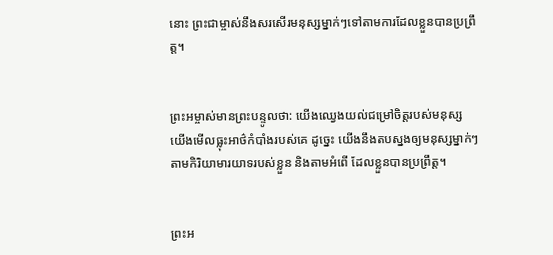នោះ ព្រះ‌ជាម្ចាស់នឹងសរសើរមនុស្សម្នាក់ៗទៅតាមការដែលខ្លួនបានប្រព្រឹត្ត។


ព្រះ‌អម្ចាស់មានព្រះ‌បន្ទូលថា: យើងឈ្វេងយល់ជម្រៅចិត្តរបស់មនុស្ស យើងមើលធ្លុះអាថ៌‌កំបាំងរបស់គេ ដូច្នេះ យើងនឹងតបស្នងឲ្យមនុស្សម្នាក់ៗ តាមកិរិយាមារយាទរបស់ខ្លួន និងតាមអំពើ ដែលខ្លួនបានប្រព្រឹត្ត។


ព្រះ‌អ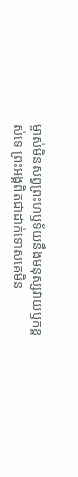ម្ចាស់មិនសព្វព្រះ‌ហឫទ័យនឹងមនុស្សវាយឫកខ្ពស់ទេ ព្រះអង្គពិតជាដាក់ទោសគេមិន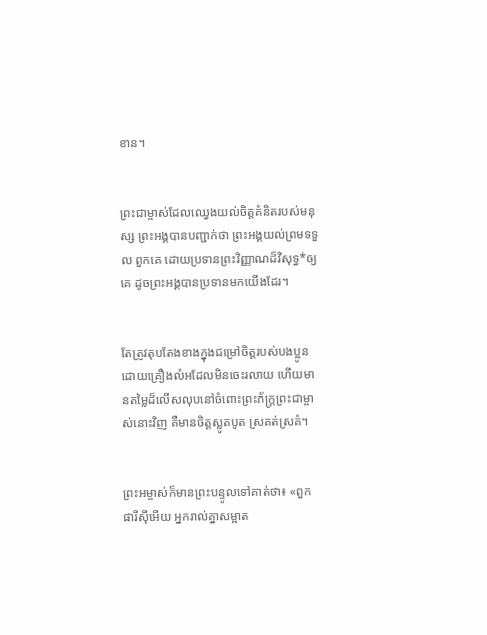ខាន។


ព្រះ‌ជាម្ចាស់ដែលឈ្វេងយល់ចិត្តគំនិតរបស់មនុស្ស ព្រះអង្គបានបញ្ជាក់ថា ព្រះអង្គយល់ព្រមទទួល ពួកគេ ដោយប្រទានព្រះ‌វិញ្ញាណដ៏វិសុទ្ធ*ឲ្យគេ ដូចព្រះអង្គបានប្រទានមកយើងដែរ។


តែត្រូវតុប‌តែងខាងក្នុងជម្រៅចិត្តរបស់បងប្អូនដោយគ្រឿងលំអដែលមិនចេះរលាយ ហើយមានតម្លៃដ៏លើស‌លុបនៅចំពោះព្រះ‌ភ័ក្ត្រព្រះ‌ជា‌ម្ចាស់នោះវិញ គឺមានចិត្តស្លូត‌បូត ស្រគត់‌ស្រគំ។


ព្រះ‌អម្ចាស់ក៏មានព្រះ‌បន្ទូលទៅគាត់ថា៖ «ពួកផារីស៊ីអើយ អ្នករាល់គ្នាសម្អាត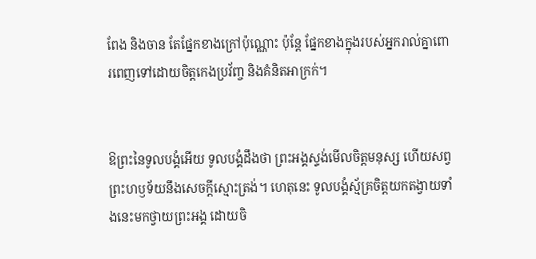ពែង និងចាន តែផ្នែកខាងក្រៅប៉ុណ្ណោះ ប៉ុន្តែ ផ្នែកខាងក្នុងរបស់អ្នករាល់គ្នាពោរ‌ពេញទៅដោយចិត្តកេង‌ប្រវ័ញ្ច និងគំនិតអាក្រក់។


ឱព្រះនៃទូលបង្គំអើយ ទូលបង្គំដឹងថា ព្រះអង្គស្ទង់មើលចិត្តមនុស្ស ហើយសព្វព្រះ‌ហឫទ័យនឹងសេចក្ដីស្មោះត្រង់។ ហេតុនេះ ទូលបង្គំស្ម័គ្រចិត្តយកតង្វាយទាំងនេះមកថ្វាយព្រះអង្គ ដោយចិ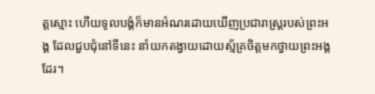ត្តស្មោះ ហើយទូលបង្គំក៏មានអំណរដោយឃើញប្រជា‌រាស្ត្ររបស់ព្រះអង្គ ដែលជួប‌ជុំនៅទីនេះ នាំយកតង្វាយដោយស្ម័គ្រចិត្តមកថ្វាយព្រះអង្គដែរ។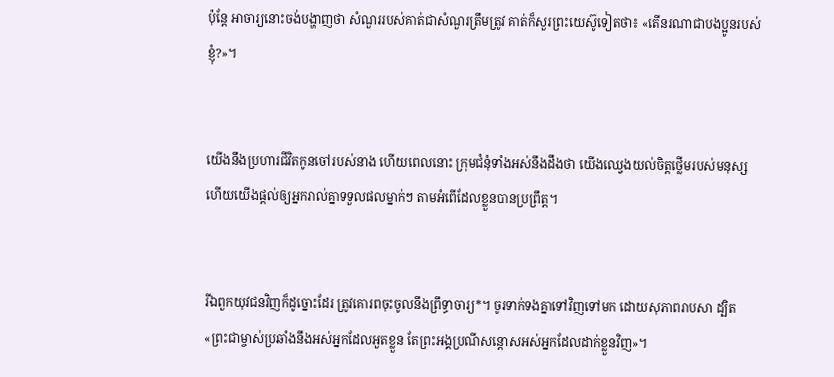ប៉ុន្តែ អាចារ្យនោះចង់បង្ហាញថា សំណួររបស់គាត់ជាសំណួរត្រឹមត្រូវ គាត់ក៏សួរព្រះ‌យេស៊ូទៀតថា៖ «តើនរណាជាបងប្អូនរបស់ខ្ញុំ?»។


យើងនឹងប្រហារជីវិតកូនចៅរបស់នាង ហើយពេលនោះ ក្រុម‌ជំនុំទាំងអស់នឹងដឹងថា យើងឈ្វេងយល់ចិត្តថ្លើមរបស់មនុស្ស ហើយយើងផ្ដល់ឲ្យអ្នករាល់គ្នាទទួលផលម្នាក់ៗ តាមអំពើដែលខ្លួនបានប្រព្រឹត្ត។


រីឯពួកយុវជនវិញក៏ដូច្នោះដែរ ត្រូវគោរពចុះចូលនឹងព្រឹទ្ធា‌ចារ្យ*។ ចូរទាក់ទងគ្នាទៅវិញទៅមក ដោយសុភាពរាប‌សា ដ្បិត«ព្រះ‌ជា‌ម្ចាស់ប្រឆាំងនឹងអស់អ្នកដែលអួតខ្លួន តែព្រះអង្គប្រណី‌សន្ដោសអស់អ្នកដែលដាក់ខ្លួនវិញ»។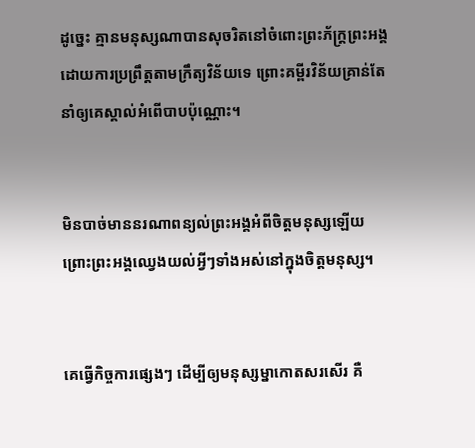ដូច្នេះ គ្មានមនុស្សណាបានសុចរិតនៅចំពោះព្រះ‌ភ័ក្ត្រព្រះអង្គ ដោយការប្រព្រឹត្តតាមក្រឹត្យ‌វិន័យទេ ព្រោះគម្ពីរ‌វិន័យគ្រាន់តែនាំឲ្យគេស្គាល់អំពើបាបប៉ុណ្ណោះ។


មិនបាច់មាននរណាពន្យល់ព្រះអង្គអំពីចិត្តមនុស្សឡើយ ព្រោះព្រះអង្គឈ្វេងយល់អ្វីៗទាំងអស់នៅក្នុងចិត្តមនុស្ស។


គេធ្វើកិច្ចការផ្សេងៗ ដើម្បីឲ្យមនុស្ស‌ម្នាកោតសរ‌សើរ គឺ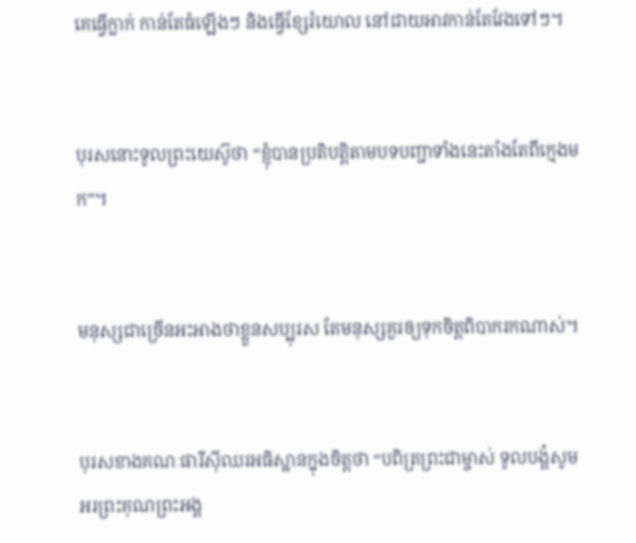គេធ្វើក្លាក់ កាន់តែធំឡើងៗ និងធ្វើខ្សែរំយោល នៅជាយអាវកាន់តែវែងទៅៗ។


បុរសនោះទូលព្រះ‌យេស៊ូថា “ខ្ញុំបានប្រតិបត្តិតាមបទ‌បញ្ជាទាំងនេះតាំងតែពីក្មេងមក”។


មនុស្សជាច្រើនអះ‌អាងថាខ្លួនសប្បុរស តែមនុស្សគួរឲ្យទុកចិត្តពិបាករកណាស់។


បុរសខាងគណៈ‌ផារីស៊ីឈរអធិស្ឋានក្នុងចិត្តថា “បពិត្រព្រះ‌ជាម្ចាស់ ទូលបង្គំសូមអរព្រះ‌គុណព្រះអង្គ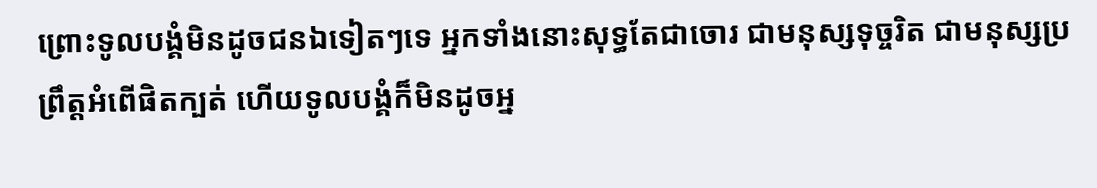ព្រោះទូលបង្គំមិនដូចជនឯទៀតៗទេ អ្នកទាំងនោះសុទ្ធតែជាចោរ ជាមនុស្សទុច្ចរិត ជាមនុស្សប្រព្រឹត្តអំពើផិតក្បត់ ហើយទូលបង្គំក៏មិនដូចអ្ន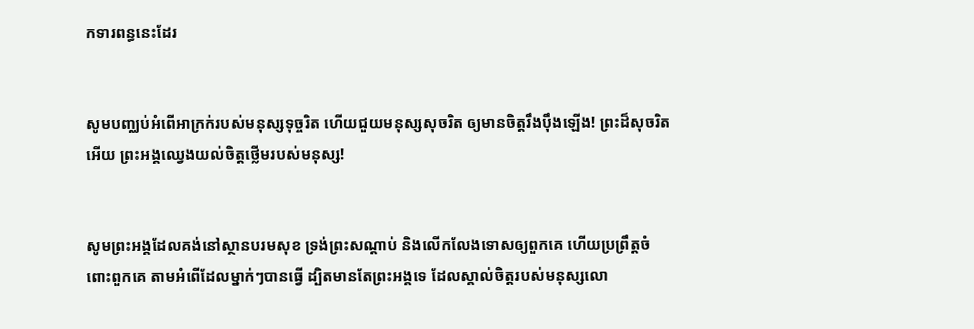កទារពន្ធនេះដែរ


សូមបញ្ឈប់អំពើអាក្រក់របស់មនុស្សទុច្ចរិត ហើយជួយមនុស្សសុចរិត ឲ្យមានចិត្តរឹង‌ប៉ឹងឡើង! ព្រះដ៏សុចរិតអើយ ព្រះអង្គឈ្វេងយល់ចិត្តថ្លើមរបស់មនុស្ស!


សូមព្រះអង្គដែលគង់នៅស្ថានបរម‌សុខ ទ្រង់ព្រះ‌សណ្ដាប់ និងលើក‌លែងទោសឲ្យពួកគេ ហើយប្រព្រឹត្តចំពោះពួកគេ តាមអំពើដែលម្នាក់ៗបានធ្វើ ដ្បិតមានតែព្រះអង្គទេ ដែលស្គាល់ចិត្តរបស់មនុស្សលោ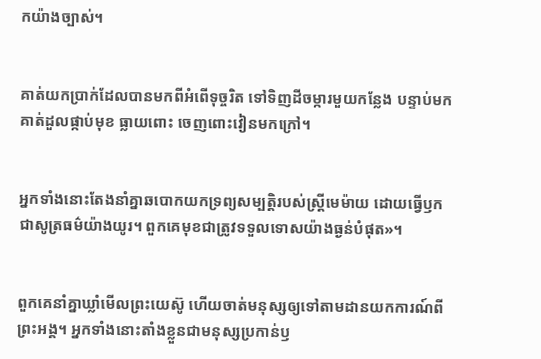កយ៉ាងច្បាស់។


គាត់យកប្រាក់ដែលបានមកពីអំពើទុច្ចរិត ទៅទិញដីចម្ការមួយកន្លែង បន្ទាប់មក គាត់ដួលផ្កាប់មុខ ធ្លាយពោះ ចេញពោះវៀនមកក្រៅ។


អ្នកទាំងនោះតែងនាំគ្នាឆ‌បោកយកទ្រព្យ‌សម្បត្តិរបស់ស្ត្រីមេ‌ម៉ាយ ដោយធ្វើឫកជាសូត្រធម៌យ៉ាងយូរ។ ពួកគេមុខជាត្រូវទទួលទោសយ៉ាងធ្ងន់បំផុត»។


ពួកគេនាំគ្នាឃ្លាំមើលព្រះ‌យេស៊ូ ហើយចាត់មនុស្សឲ្យទៅតាមដានយកការណ៍ពីព្រះអង្គ។ អ្នកទាំងនោះតាំងខ្លួនជាមនុស្សប្រកាន់ឫ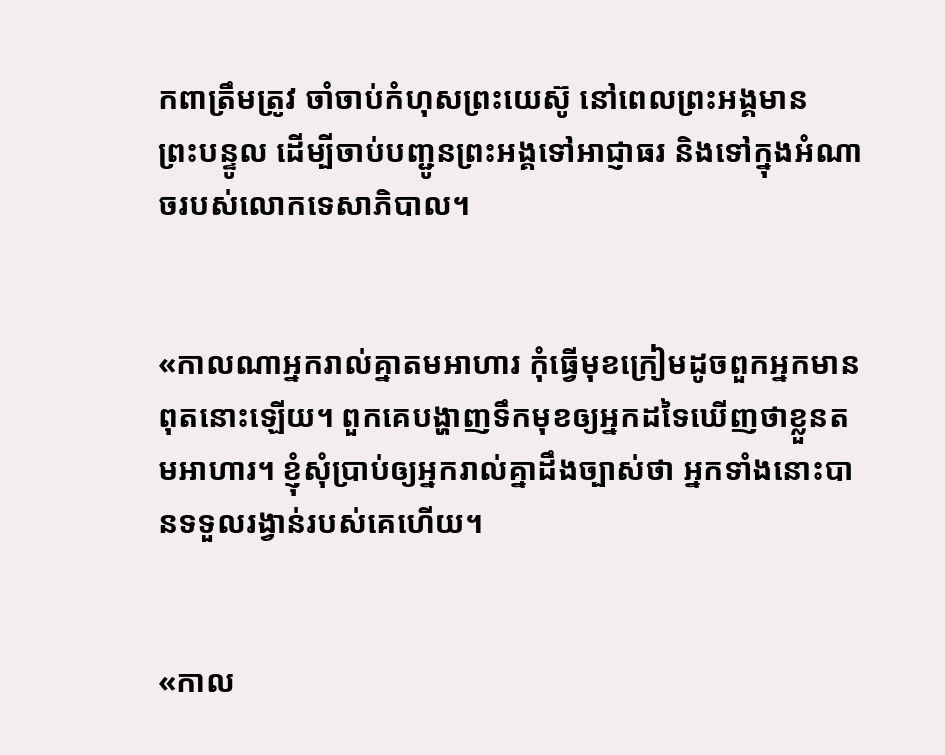ក‌ពាត្រឹមត្រូវ ចាំចាប់កំហុសព្រះ‌យេស៊ូ នៅពេលព្រះអង្គមានព្រះ‌បន្ទូល ដើម្បីចាប់បញ្ជូនព្រះអង្គទៅអាជ្ញា‌ធរ និងទៅក្នុងអំណាចរបស់លោកទេសា‌ភិបាល។


«កាលណាអ្នករាល់គ្នាតមអាហារ កុំធ្វើមុខក្រៀមដូចពួកអ្នកមានពុតនោះឡើយ។ ពួកគេបង្ហាញទឹកមុខឲ្យអ្នកដទៃឃើញថាខ្លួនតមអាហារ។ ខ្ញុំសុំប្រាប់ឲ្យអ្នករាល់គ្នាដឹងច្បាស់ថា អ្នកទាំងនោះបានទទួលរង្វាន់របស់គេហើយ។


«កាល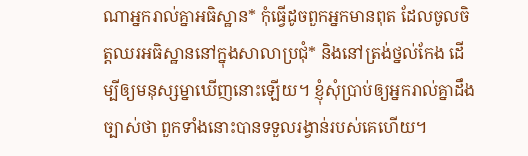ណាអ្នករាល់គ្នាអធិស្ឋាន* កុំធ្វើដូចពួកអ្នកមានពុត ដែលចូលចិត្តឈរអធិស្ឋាននៅក្នុងសាលាប្រជុំ* និងនៅត្រង់ថ្នល់កែង ដើម្បីឲ្យមនុស្ស‌ម្នាឃើញនោះឡើយ។ ខ្ញុំសុំប្រាប់ឲ្យអ្នករាល់គ្នាដឹងច្បាស់ថា ពួកទាំងនោះបានទទួលរង្វាន់របស់គេហើយ។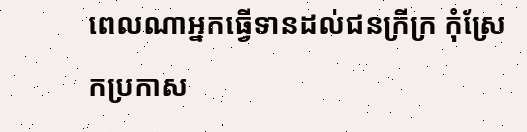ពេលណាអ្នកធ្វើទានដល់ជនក្រីក្រ កុំស្រែកប្រកាស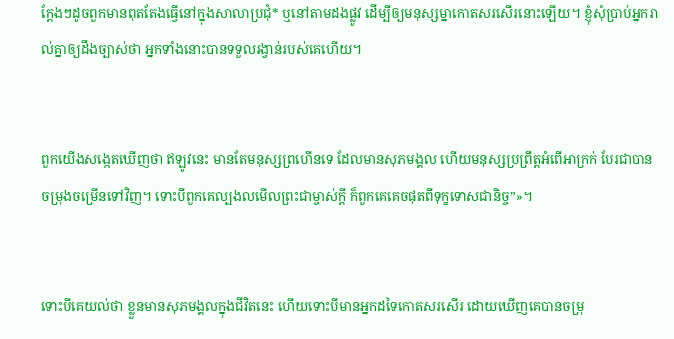ក្ដែងៗដូចពួកមានពុតតែងធ្វើនៅក្នុងសាលាប្រជុំ* ឬនៅតាមដងផ្លូវ ដើម្បីឲ្យមនុស្ស‌ម្នាកោតសរ‌សើរនោះឡើយ។ ខ្ញុំសុំប្រាប់អ្នករាល់គ្នាឲ្យដឹងច្បាស់ថា អ្នកទាំងនោះបានទទួលរង្វាន់របស់គេហើយ។


ពួកយើងសង្កេតឃើញថា ឥឡូវនេះ មានតែមនុស្សព្រហើនទេ ដែលមានសុភមង្គល ហើយមនុស្សប្រព្រឹត្តអំពើអាក្រក់ បែរជាបានចម្រុង‌ចម្រើនទៅវិញ។ ទោះបីពួកគេល្បង‌លមើលព្រះ‌ជាម្ចាស់ក្ដី ក៏ពួកគេគេចផុតពីទុក្ខទោសជានិច្ច”»។


ទោះបីគេយល់ថា ខ្លួនមានសុភមង្គលក្នុងជីវិតនេះ ហើយទោះបីមានអ្នកដទៃកោតសរសើរ ដោយឃើញគេបានចម្រុ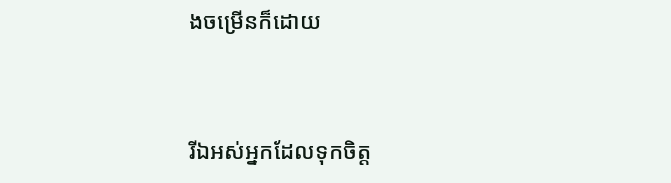ង‌ចម្រើនក៏ដោយ


រីឯអស់អ្នកដែលទុកចិត្ត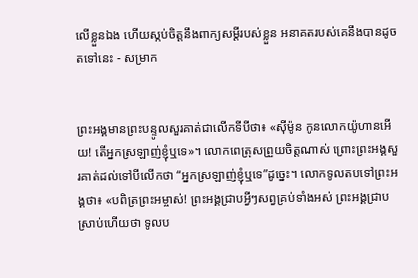លើខ្លួនឯង ហើយស្កប់ចិត្តនឹងពាក្យសម្ដីរបស់ខ្លួន អនាគតរបស់គេនឹងបានដូចតទៅនេះ - សម្រាក


ព្រះអង្គមានព្រះ‌បន្ទូលសួរគាត់ជាលើកទីបីថា៖ «ស៊ីម៉ូន កូនលោកយ៉ូហានអើយ! តើអ្នកស្រឡាញ់ខ្ញុំឬទេ»។ លោកពេត្រុសព្រួយចិត្តណាស់ ព្រោះព្រះអង្គសួរគាត់ដល់ទៅបីលើកថា “អ្នកស្រឡាញ់ខ្ញុំឬទេ”ដូច្នេះ។ លោកទូលតបទៅព្រះអង្គថា៖ «បពិត្រព្រះ‌អម្ចាស់! ព្រះអង្គជ្រាបអ្វីៗសព្វគ្រប់ទាំងអស់ ព្រះអង្គជ្រាបស្រាប់ហើយថា ទូលប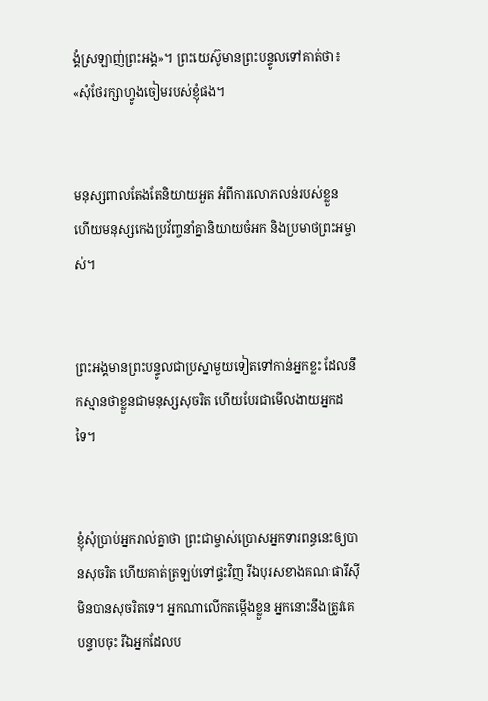ង្គំស្រឡាញ់ព្រះអង្គ»។ ព្រះ‌យេស៊ូមានព្រះ‌បន្ទូលទៅគាត់ថា៖ «សុំថែ‌រក្សាហ្វូងចៀមរបស់ខ្ញុំផង។


មនុស្សពាលតែងតែនិយាយអួត អំពីការលោភ‌លន់របស់ខ្លួន ហើយមនុស្សកេង‌ប្រវ័ញ្ចនាំគ្នានិយាយចំអក និងប្រមាថព្រះ‌អម្ចាស់។


ព្រះអង្គមានព្រះ‌បន្ទូលជាប្រស្នាមួយទៀតទៅកាន់អ្នកខ្លះ ដែលនឹកស្មានថាខ្លួនជាមនុស្សសុចរិត ហើយបែរជាមើល‌ងាយអ្នកដទៃ។


ខ្ញុំសុំប្រាប់អ្នករាល់គ្នាថា ព្រះ‌ជាម្ចាស់ប្រោសអ្នកទារពន្ធនេះឲ្យបានសុចរិត ហើយគាត់ត្រឡប់ទៅផ្ទះវិញ រីឯបុរសខាងគណៈ‌ផារីស៊ីមិនបានសុចរិតទេ។ អ្នកណាលើកតម្កើងខ្លួន អ្នកនោះនឹងត្រូវគេបន្ទាបចុះ រីឯអ្នកដែលប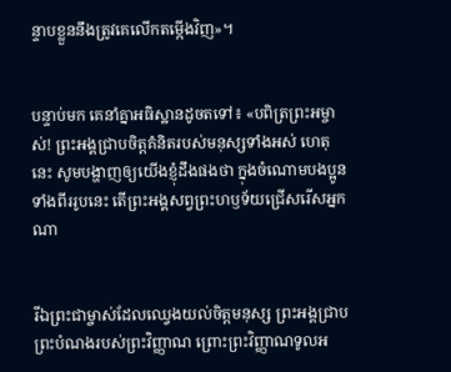ន្ទាបខ្លួននឹងត្រូវគេលើកតម្កើងវិញ»។


បន្ទាប់មក គេនាំគ្នាអធិស្ឋានដូចតទៅ៖ «បពិត្រព្រះ‌អម្ចាស់! ព្រះអង្គជ្រាបចិត្តគំនិតរបស់មនុស្សទាំងអស់ ហេតុនេះ សូមបង្ហាញឲ្យយើងខ្ញុំដឹងផងថា ក្នុងចំណោមបងប្អូនទាំងពីររូបនេះ តើព្រះអង្គសព្វព្រះ‌ហឫទ័យជ្រើសរើសអ្នកណា


រីឯព្រះ‌ជា‌ម្ចាស់ដែលឈ្វេងយល់ចិត្តមនុស្ស ព្រះអង្គជ្រាបព្រះ‌បំណងរបស់ព្រះ‌វិញ្ញាណ ព្រោះព្រះ‌វិញ្ញាណទូល‌អ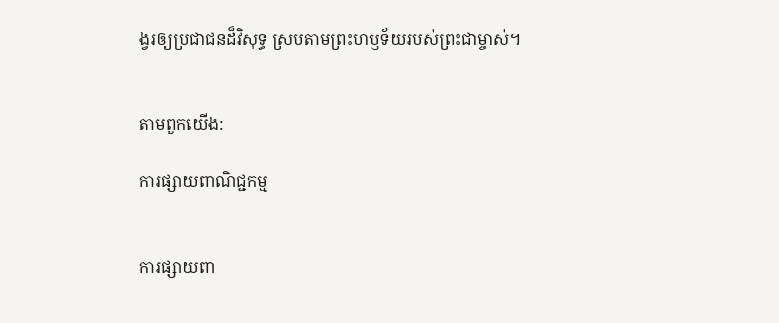ង្វរឲ្យប្រជា‌ជនដ៏វិសុទ្ធ ស្របតាមព្រះ‌ហឫទ័យរបស់ព្រះ‌ជា‌ម្ចាស់។


តាមពួកយើង:

ការផ្សាយពាណិជ្ជកម្ម


ការផ្សាយពា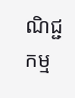ណិជ្ជកម្ម